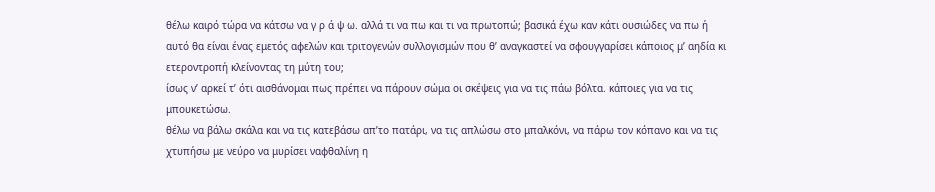θέλω καιρό τώρα να κάτσω να γ ρ ά ψ ω. αλλά τι να πω και τι να πρωτοπώ; βασικά έχω καν κάτι ουσιώδες να πω ή αυτό θα είναι ένας εμετός αφελών και τριτογενών συλλογισμών που θ’ αναγκαστεί να σφουγγαρίσει κάποιος μ’ αηδία κι ετεροντροπή κλείνοντας τη μύτη του;
ίσως ν’ αρκεί τ’ ότι αισθάνομαι πως πρέπει να πάρουν σώμα οι σκέψεις για να τις πάω βόλτα. κάποιες για να τις μπουκετώσω.
θέλω να βάλω σκάλα και να τις κατεβάσω απ’το πατάρι, να τις απλώσω στο μπαλκόνι, να πάρω τον κόπανο και να τις χτυπήσω με νεύρο να μυρίσει ναφθαλίνη η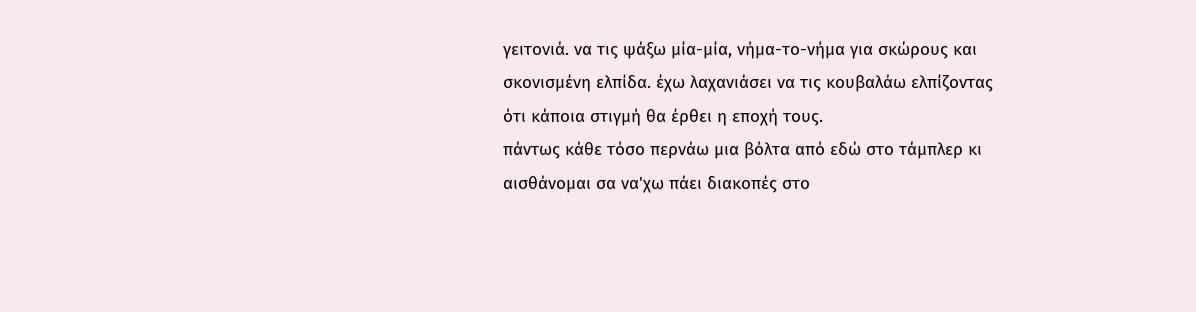γειτονιά. να τις ψάξω μία-μία, νήμα-το-νήμα για σκώρους και σκονισμένη ελπίδα. έχω λαχανιάσει να τις κουβαλάω ελπίζοντας ότι κάποια στιγμή θα έρθει η εποχή τους.
πάντως κάθε τόσο περνάω μια βόλτα από εδώ στο τάμπλερ κι αισθάνομαι σα να'χω πάει διακοπές στο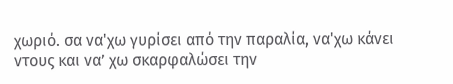χωριό. σα να'χω γυρίσει από την παραλία, να'χω κάνει ντους και να’ χω σκαρφαλώσει την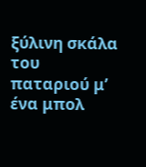ξύλινη σκάλα του παταριού μ’ ένα μπολ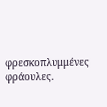φρεσκοπλυμμένες φράουλες.